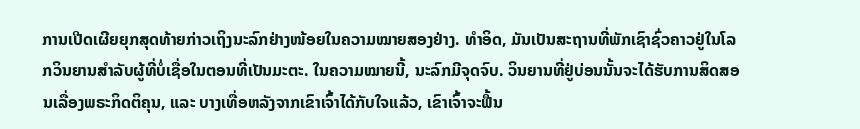ການເປີດເຜີຍຍຸກສຸດທ້າຍກ່າວເຖິງນະລົກຢ່າງໜ້ອຍໃນຄວາມໝາຍສອງຢ່າງ. ທຳອິດ, ມັນເປັນສະຖານທີ່ພັກເຊົາຊົ່ວຄາວຢູ່ໃນໂລກວິນຍານສຳລັບຜູ້ທີ່ບໍ່ເຊື່ອໃນຕອນທີ່ເປັນມະຕະ. ໃນຄວາມໝາຍນີ້, ນະລົກມີຈຸດຈົບ. ວິນຍານທີ່ຢູ່ບ່ອນນັ້ນຈະໄດ້ຮັບການສິດສອນເລື່ອງພຣະກິດຕິຄຸນ, ແລະ ບາງເທື່ອຫລັງຈາກເຂົາເຈົ້າໄດ້ກັບໃຈແລ້ວ, ເຂົາເຈົ້າຈະຟື້ນ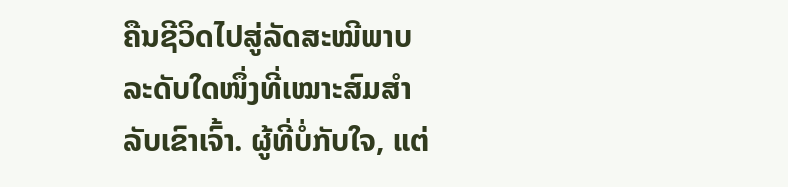ຄືນຊີວິດໄປສູ່ລັດສະໝີພາບລະດັບໃດໜຶ່ງທີ່ເໝາະສົມສຳລັບເຂົາເຈົ້າ. ຜູ້ທີ່ບໍ່ກັບໃຈ, ແຕ່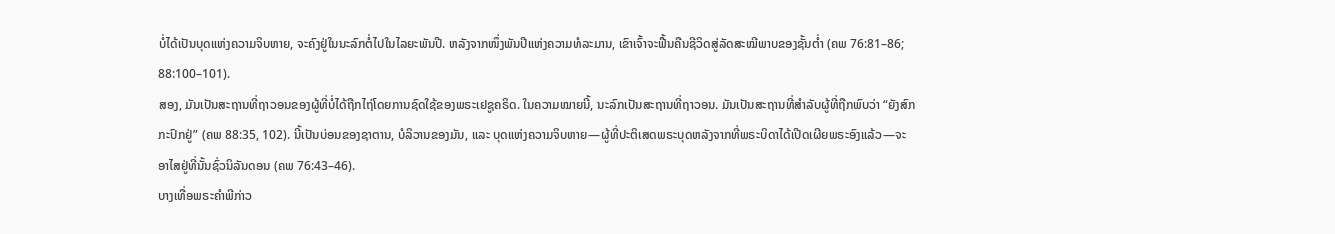ບໍ່ໄດ້ເປັນບຸດແຫ່ງຄວາມຈິບຫາຍ, ຈະຄົງຢູ່ໃນນະລົກຕໍ່ໄປໃນໄລຍະພັນປີ. ຫລັງຈາກໜຶ່ງພັນປີແຫ່ງຄວາມທໍລະມານ, ເຂົາເຈົ້າຈະຟື້ນຄືນຊີວິດສູ່ລັດສະໝີພາບຂອງຊັ້ນຕ່ຳ (ຄພ 76:81–86; 88:100–101).
ສອງ, ມັນເປັນສະຖານທີ່ຖາວອນຂອງຜູ້ທີ່ບໍ່ໄດ້ຖືກໄຖ່ໂດຍການຊົດໃຊ້ຂອງພຣະເຢຊູຄຣິດ. ໃນຄວາມໝາຍນີ້, ນະລົກເປັນສະຖານທີ່ຖາວອນ. ມັນເປັນສະຖານທີ່ສຳລັບຜູ້ທີ່ຖືກພົບວ່າ “ຍັງສົກກະປົກຢູ່” (ຄພ 88:35, 102). ນີ້ເປັນບ່ອນຂອງຊາຕານ, ບໍລິວານຂອງມັນ, ແລະ ບຸດແຫ່ງຄວາມຈິບຫາຍ—ຜູ້ທີ່ປະຕິເສດພຣະບຸດຫລັງຈາກທີ່ພຣະບິດາໄດ້ເປີດເຜີຍພຣະອົງແລ້ວ—ຈະອາໄສຢູ່ທີ່ນັ້ນຊົ່ວນິລັນດອນ (ຄພ 76:43–46).
ບາງເທື່ອພຣະຄຳພີກ່າວ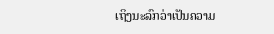ເຖິງນະລົກວ່າເປັນຄວາມ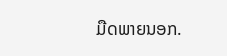ມືດພາຍນອກ.